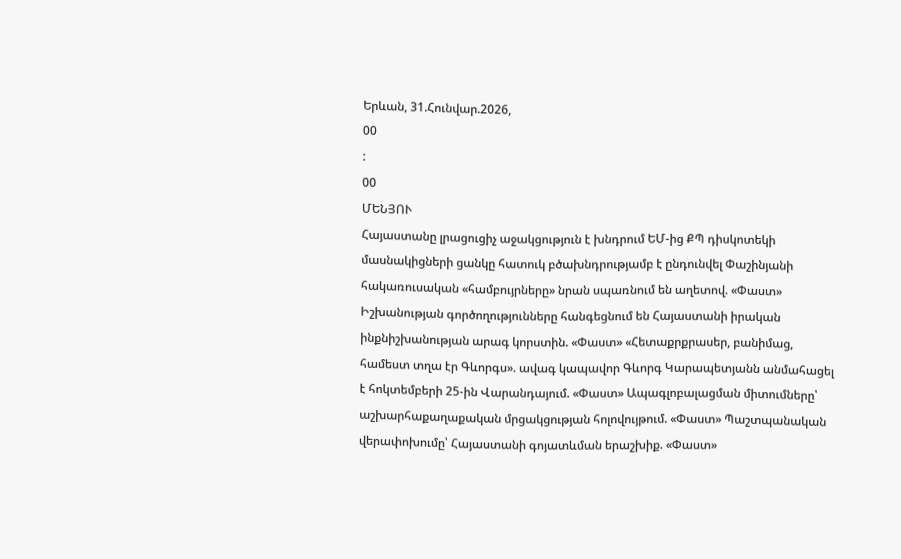Երևան, 31.Հունվար.2026,
00
:
00
ՄԵՆՅՈՒ
Հայաստանը լրացուցիչ աջակցություն է խնդրում ԵՄ-ից ՔՊ դիսկոտեկի մասնակիցների ցանկը հատուկ բծախնդրությամբ է ընդունվել Փաշինյանի հակառուսական «համբույրները» նրան սպառնում են աղետով. «Փաստ» Իշխանության գործողությունները հանգեցնում են Հայաստանի իրական ինքնիշխանության արագ կորստին. «Փաստ» «Հետաքրքրասեր, բանիմաց, համեստ տղա էր Գևորգս». ավագ կապավոր Գևորգ Կարապետյանն անմահացել է հոկտեմբերի 25-ին Վարանդայում. «Փաստ» Ապագլոբալացման միտումները՝ աշխարհաքաղաքական մրցակցության հոլովույթում. «Փաստ» Պաշտպանական վերափոխումը՝ Հայաստանի գոյատևման երաշխիք. «Փաստ»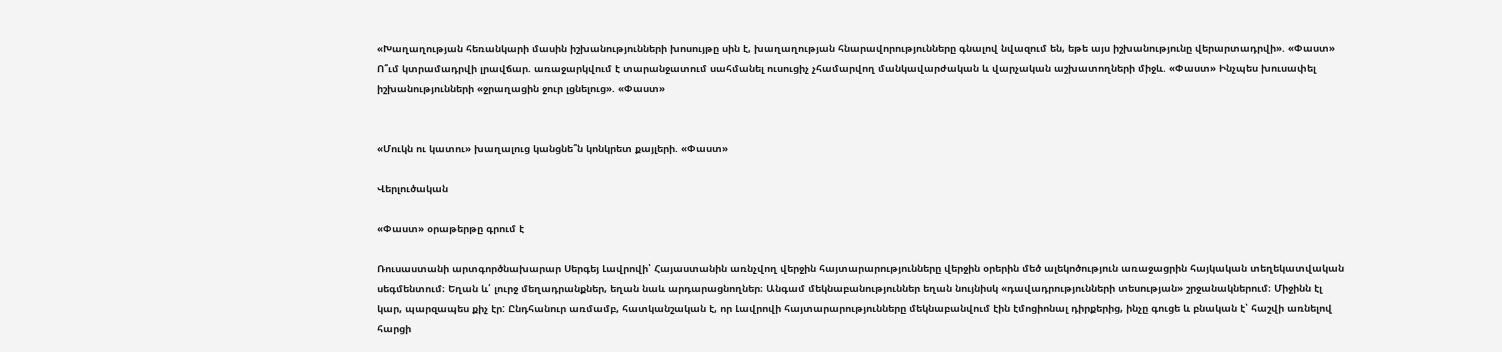«Խաղաղության հեռանկարի մասին իշխանությունների խոսույթը սին է, խաղաղության հնարավորությունները գնալով նվազում են, եթե այս իշխանությունը վերարտադրվի». «Փաստ» Ո՞ւմ կտրամադրվի լրավճար. առաջարկվում է տարանջատում սահմանել ուսուցիչ չհամարվող մանկավարժական և վարչական աշխատողների միջև. «Փաստ» Ինչպես խուսափել իշխանությունների «ջրաղացին ջուր լցնելուց». «Փաստ»


«Մուկն ու կատու» խաղալուց կանցնե՞ն կոնկրետ քայլերի. «Փաստ»

Վերլուծական

«Փաստ» օրաթերթը գրում է

Ռուսաստանի արտգործնախարար Սերգեյ Լավրովի՝ Հայաստանին առնչվող վերջին հայտարարությունները վերջին օրերին մեծ ալեկոծություն առաջացրին հայկական տեղեկատվական սեգմենտում։ Եղան և՛ լուրջ մեղադրանքներ, եղան նաև արդարացնողներ։ Անգամ մեկնաբանություններ եղան նույնիսկ «դավադրությունների տեսության» շրջանակներում։ Միջինն էլ կար, պարզապես քիչ էր: Ընդհանուր առմամբ, հատկանշական է, որ Լավրովի հայտարարությունները մեկնաբանվում էին էմոցիոնալ դիրքերից, ինչը գուցե և բնական է՝ հաշվի առնելով հարցի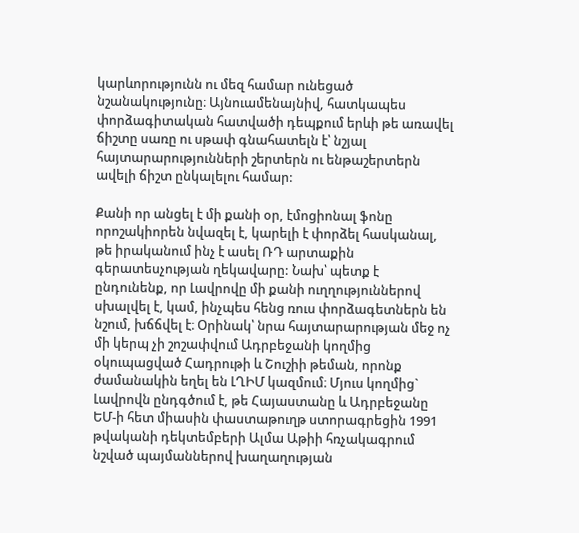կարևորությունն ու մեզ համար ունեցած նշանակությունը։ Այնուամենայնիվ, հատկապես փորձագիտական հատվածի դեպքում երևի թե առավել ճիշտը սառը ու սթափ գնահատելն է՝ նշյալ հայտարարությունների շերտերն ու ենթաշերտերն ավելի ճիշտ ընկալելու համար:

Քանի որ անցել է մի քանի օր, էմոցիոնալ ֆոնը որոշակիորեն նվազել է, կարելի է փորձել հասկանալ, թե իրականում ինչ է ասել ՌԴ արտաքին գերատեսչության ղեկավարը: Նախ՝ պետք է ընդունենք, որ Լավրովը մի քանի ուղղություններով սխալվել է, կամ, ինչպես հենց ռուս փորձագետներն են նշում, խճճվել է։ Օրինակ՝ նրա հայտարարության մեջ ոչ մի կերպ չի շոշափվում Ադրբեջանի կողմից օկուպացված Հադրութի և Շուշիի թեման, որոնք ժամանակին եղել են ԼՂԻՄ կազմում։ Մյուս կողմից` Լավրովն ընդգծում է, թե Հայաստանը և Ադրբեջանը ԵՄ-ի հետ միասին փաստաթուղթ ստորագրեցին 1991 թվականի դեկտեմբերի Ալմա Աթիի հռչակագրում նշված պայմաններով խաղաղության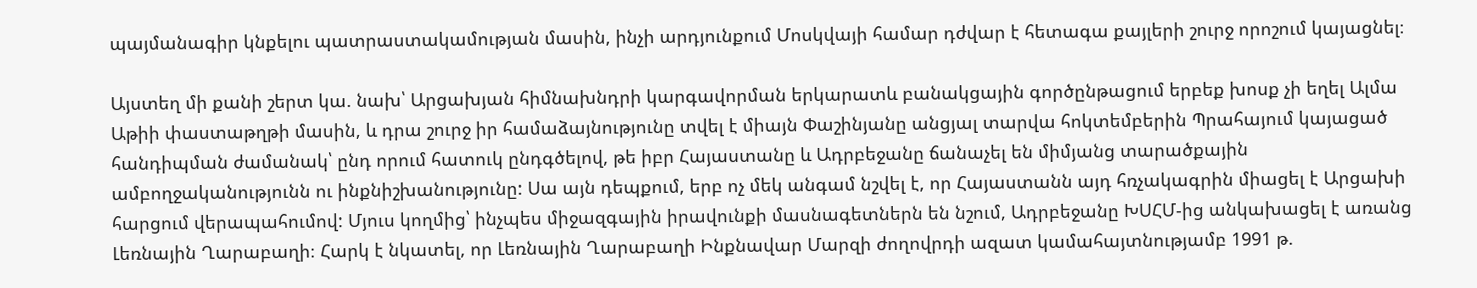պայմանագիր կնքելու պատրաստակամության մասին, ինչի արդյունքում Մոսկվայի համար դժվար է հետագա քայլերի շուրջ որոշում կայացնել։

Այստեղ մի քանի շերտ կա. նախ՝ Արցախյան հիմնախնդրի կարգավորման երկարատև բանակցային գործընթացում երբեք խոսք չի եղել Ալմա Աթիի փաստաթղթի մասին, և դրա շուրջ իր համաձայնությունը տվել է միայն Փաշինյանը անցյալ տարվա հոկտեմբերին Պրահայում կայացած հանդիպման ժամանակ՝ ընդ որում հատուկ ընդգծելով, թե իբր Հայաստանը և Ադրբեջանը ճանաչել են միմյանց տարածքային ամբողջականությունն ու ինքնիշխանությունը: Սա այն դեպքում, երբ ոչ մեկ անգամ նշվել է, որ Հայաստանն այդ հռչակագրին միացել է Արցախի հարցում վերապահումով: Մյուս կողմից՝ ինչպես միջազգային իրավունքի մասնագետներն են նշում, Ադրբեջանը ԽՍՀՄ-ից անկախացել է առանց Լեռնային Ղարաբաղի։ Հարկ է նկատել, որ Լեռնային Ղարաբաղի Ինքնավար Մարզի ժողովրդի ազատ կամահայտնությամբ 1991 թ.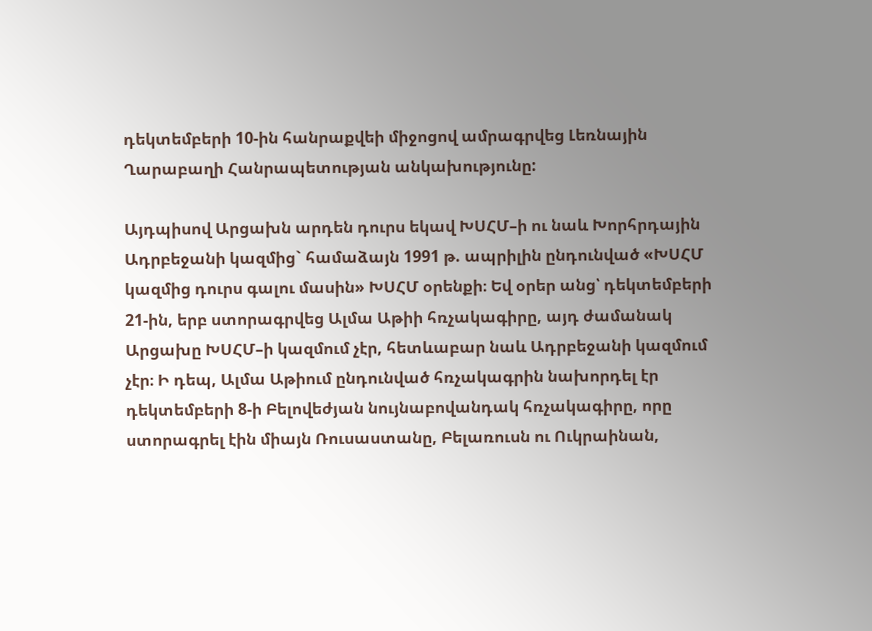դեկտեմբերի 10-ին հանրաքվեի միջոցով ամրագրվեց Լեռնային Ղարաբաղի Հանրապետության անկախությունը:

Այդպիսով Արցախն արդեն դուրս եկավ ԽՍՀՄ–ի ու նաև Խորհրդային Ադրբեջանի կազմից` համաձայն 1991 թ. ապրիլին ընդունված «ԽՍՀՄ կազմից դուրս գալու մասին» ԽՍՀՄ օրենքի։ Եվ օրեր անց՝ դեկտեմբերի 21-ին, երբ ստորագրվեց Ալմա Աթիի հռչակագիրը, այդ ժամանակ Արցախը ԽՍՀՄ–ի կազմում չէր, հետևաբար նաև Ադրբեջանի կազմում չէր։ Ի դեպ, Ալմա Աթիում ընդունված հռչակագրին նախորդել էր դեկտեմբերի 8-ի Բելովեժյան նույնաբովանդակ հռչակագիրը, որը ստորագրել էին միայն Ռուսաստանը, Բելառուսն ու Ուկրաինան,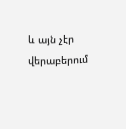և այն չէր վերաբերում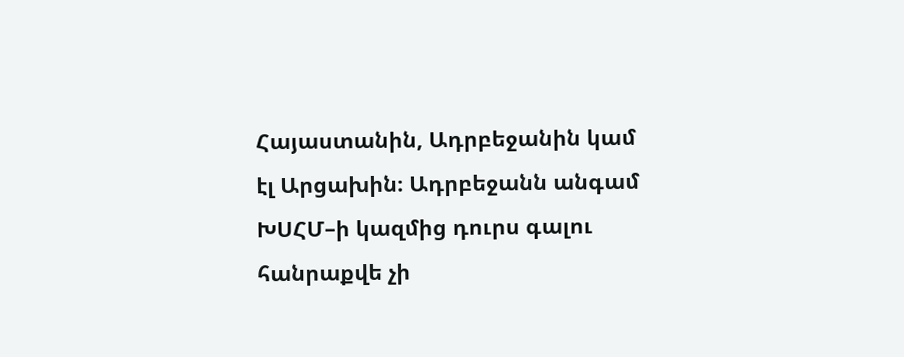Հայաստանին, Ադրբեջանին կամ էլ Արցախին։ Ադրբեջանն անգամ ԽՍՀՄ–ի կազմից դուրս գալու հանրաքվե չի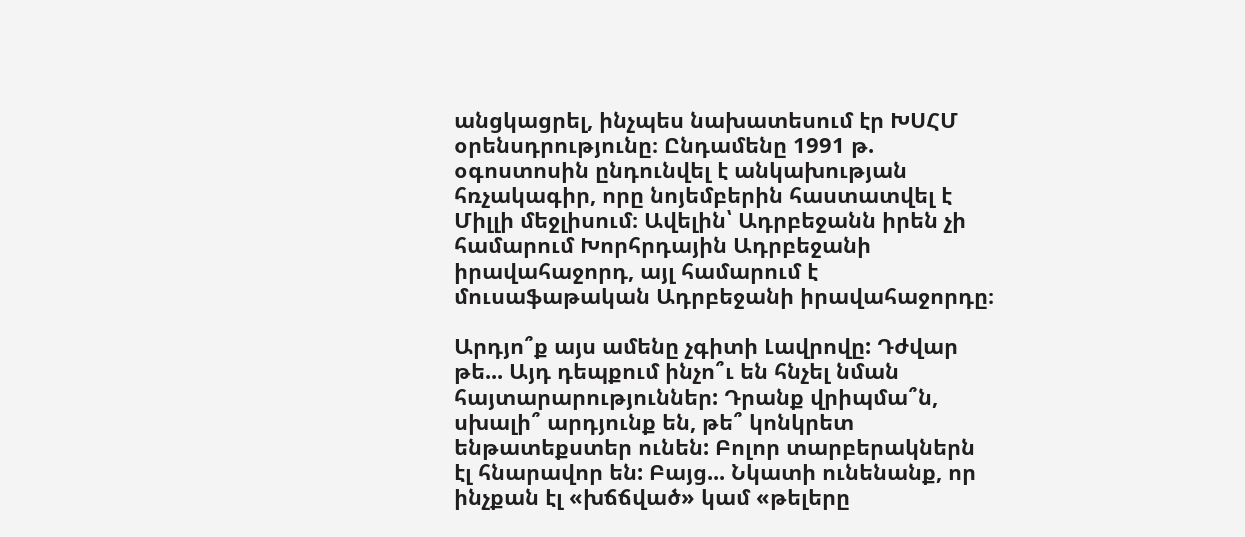անցկացրել, ինչպես նախատեսում էր ԽՍՀՄ օրենսդրությունը։ Ընդամենը 1991 թ. օգոստոսին ընդունվել է անկախության հռչակագիր, որը նոյեմբերին հաստատվել է Միլլի մեջլիսում։ Ավելին՝ Ադրբեջանն իրեն չի համարում Խորհրդային Ադրբեջանի իրավահաջորդ, այլ համարում է մուսաֆաթական Ադրբեջանի իրավահաջորդը։

Արդյո՞ք այս ամենը չգիտի Լավրովը: Դժվար թե... Այդ դեպքում ինչո՞ւ են հնչել նման հայտարարություններ: Դրանք վրիպմա՞ն, սխալի՞ արդյունք են, թե՞ կոնկրետ ենթատեքստեր ունեն: Բոլոր տարբերակներն էլ հնարավոր են: Բայց... Նկատի ունենանք, որ ինչքան էլ «խճճված» կամ «թելերը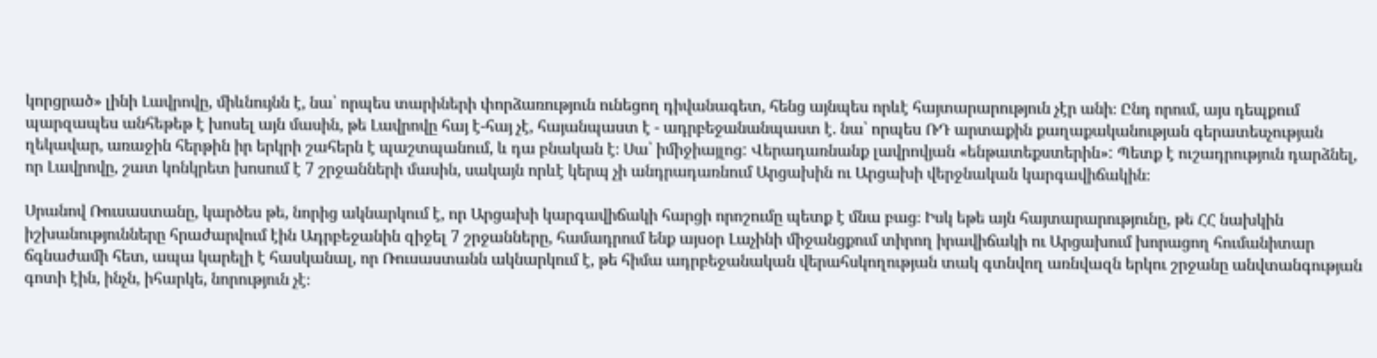կորցրած» լինի Լավրովը, միևնույնն է, նա՝ որպես տարիների փորձառություն ունեցող դիվանագետ, հենց այնպես որևէ հայտարարություն չէր անի։ Ընդ որում, այս դեպքում պարզապես անհեթեթ է խոսել այն մասին, թե Լավրովը հայ է-հայ չէ, հայանպաստ է - ադրբեջանանպաստ է. նա՝ որպես ՌԴ արտաքին քաղաքականության գերատեսչության ղեկավար, առաջին հերթին իր երկրի շահերն է պաշտպանում, և դա բնական է։ Սա՝ իմիջիայլոց: Վերադառնանք լավրովյան «ենթատեքստերին»: Պետք է ուշադրություն դարձնել, որ Լավրովը, շատ կոնկրետ խոսում է 7 շրջանների մասին, սակայն որևէ կերպ չի անդրադառնում Արցախին ու Արցախի վերջնական կարգավիճակին։

Սրանով Ռուսաստանը, կարծես թե, նորից ակնարկում է, որ Արցախի կարգավիճակի հարցի որոշումը պետք է մնա բաց։ Իսկ եթե այն հայտարարությունը, թե ՀՀ նախկին իշխանությունները հրաժարվում էին Ադրբեջանին զիջել 7 շրջանները, համադրում ենք այսօր Լաչինի միջանցքում տիրող իրավիճակի ու Արցախում խորացող հումանիտար ճգնաժամի հետ, ապա կարելի է հասկանալ, որ Ռուսաստանն ակնարկում է, թե հիմա ադրբեջանական վերահսկողության տակ գտնվող առնվազն երկու շրջանը անվտանգության գոտի էին, ինչն, իհարկե, նորություն չէ։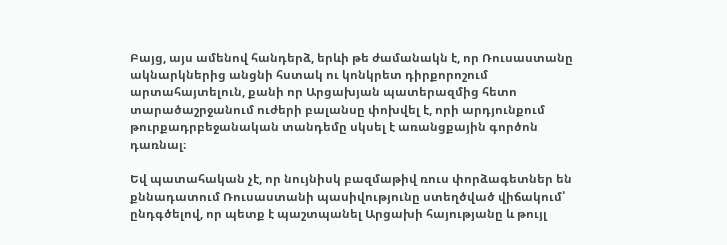Բայց, այս ամենով հանդերձ, երևի թե ժամանակն է, որ Ռուսաստանը ակնարկներից անցնի հստակ ու կոնկրետ դիրքորոշում արտահայտելուն, քանի որ Արցախյան պատերազմից հետո տարածաշրջանում ուժերի բալանսը փոխվել է, որի արդյունքում թուրքադրբեջանական տանդեմը սկսել է առանցքային գործոն դառնալ։

Եվ պատահական չէ, որ նույնիսկ բազմաթիվ ռուս փորձագետներ են քննադատում Ռուսաստանի պասիվությունը ստեղծված վիճակում՝ ընդգծելով, որ պետք է պաշտպանել Արցախի հայությանը և թույլ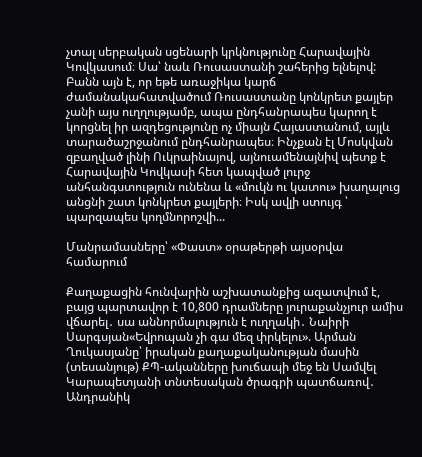չտալ սերբական սցենարի կրկնությունը Հարավային Կովկասում։ Սա՝ նաև Ռուսաստանի շահերից ելնելով: Բանն այն է, որ եթե առաջիկա կարճ ժամանակահատվածում Ռուսաստանը կոնկրետ քայլեր չանի այս ուղղությամբ, ապա ընդհանրապես կարող է կորցնել իր ազդեցությունը ոչ միայն Հայաստանում, այլև տարածաշրջանում ընդհանրապես։ Ինչքան էլ Մոսկվան զբաղված լինի Ուկրաինայով, այնուամենայնիվ պետք է Հարավային Կովկասի հետ կապված լուրջ անհանգստություն ունենա և «մուկն ու կատու» խաղալուց անցնի շատ կոնկրետ քայլերի։ Իսկ ավլի ստույգ ՝ պարզապես կողմնորոշվի...

Մանրամասները՝ «Փաստ» օրաթերթի այսօրվա համարում

Քաղաքացին հունվարին աշխատանքից ազատվում է, բայց պարտավոր է 10,800 դրամները յուրաքանչյուր ամիս վճարել․ սա աննորմալություն է ուղղակի․ Նաիրի Սարգսյան«Եվրոպան չի գա մեզ փրկելու». Արման Ղուկասյանը՝ իրական քաղաքականության մասին (տեսանյութ) ՔՊ-ականները խուճապի մեջ են Սամվել Կարապետյանի տնտեսական ծրագրի պատճառով․ Անդրանիկ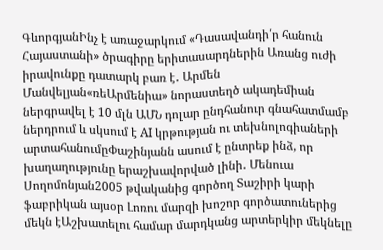ԳևորգյանԻնչ է առաջարկում «Դասավանդի՛ր հանուն Հայաստանի» ծրագիրը երիտասարդներին Առանց ուժի իրավունքը դատարկ բառ է․ Արմեն Մանվելյան«ռեԱրմենիա» նորաստեղծ ակադեմիան ներգրավել է 10 մլն ԱՄՆ դոլար ընդհանուր գնահատմամբ ներդրում և սկսում է AI կրթության ու տեխնոլոգիաների արտահանումըՓաշինյանն ասում է ընտրեք ինձ, որ խաղաղությունը երաշխավորված լինի․ Մենուա Սողոմոնյան2005 թվականից գործող Տաշիրի կարի ֆաբրիկան այսօր Լոռու մարզի խոշոր գործատուներից մեկն էԱշխատելու համար մարդկանց արտերկիր մեկնելը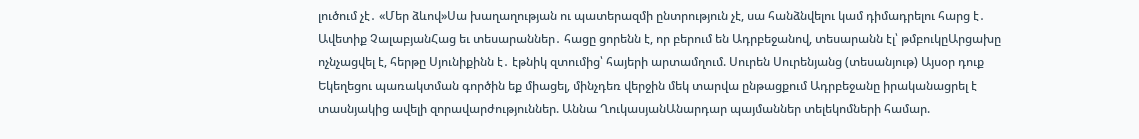լուծում չէ․ «Մեր ձևով»Սա խաղաղության ու պատերազմի ընտրություն չէ, սա հանձնվելու կամ դիմադրելու հարց է․ Ավետիք ՉալաբյանՀաց եւ տեսարաններ․ հացը ցորենն է, որ բերում են Ադրբեջանով, տեսարանն էլ՝ թմբուկըԱրցախը ոչնչացվել է, հերթը Սյունիքինն է․ էթնիկ զտումից՝ հայերի արտամղում. Սուրեն Սուրենյանց (տեսանյութ) Այսօր դուք Եկեղեցու պառակտման գործին եք միացել, մինչդեռ վերջին մեկ տարվա ընթացքում Ադրբեջանը իրականացրել է տասնյակից ավելի զորավարժություններ. Աննա ՂուկասյանԱնարդար պայմաններ տելեկոմների համար.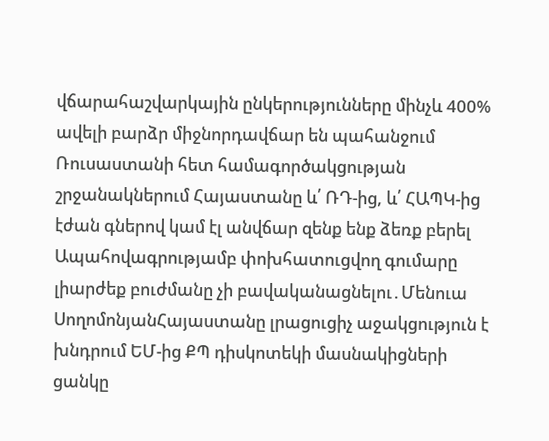վճարահաշվարկային ընկերությունները մինչև 400% ավելի բարձր միջնորդավճար են պահանջում Ռուսաստանի հետ համագործակցության շրջանակներում Հայաստանը և՛ ՌԴ-ից, և՛ ՀԱՊԿ-ից էժան գներով կամ էլ անվճար զենք ենք ձեռք բերել Ապահովագրությամբ փոխհատուցվող գումարը լիարժեք բուժմանը չի բավականացնելու․Մենուա ՍողոմոնյանՀայաստանը լրացուցիչ աջակցություն է խնդրում ԵՄ-ից ՔՊ դիսկոտեկի մասնակիցների ցանկը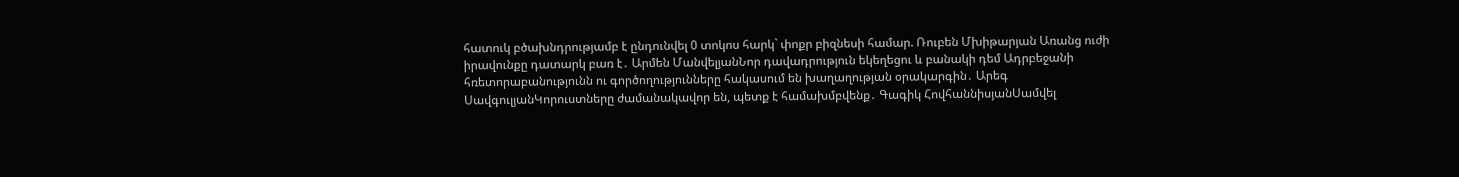հատուկ բծախնդրությամբ է ընդունվել 0 տոկոս հարկ` փոքր բիզնեսի համար. Ռուբեն Մխիթարյան Առանց ուժի իրավունքը դատարկ բառ է․ Արմեն ՄանվելյանՆոր դավադրություն եկեղեցու և բանակի դեմ Ադրբեջանի հռետորաբանությունն ու գործողությունները հակասում են խաղաղության օրակարգին․ Արեգ ՍավգուլյանԿորուստները ժամանակավոր են, պետք է համախմբվենք․ Գագիկ ՀովհաննիսյանՍամվել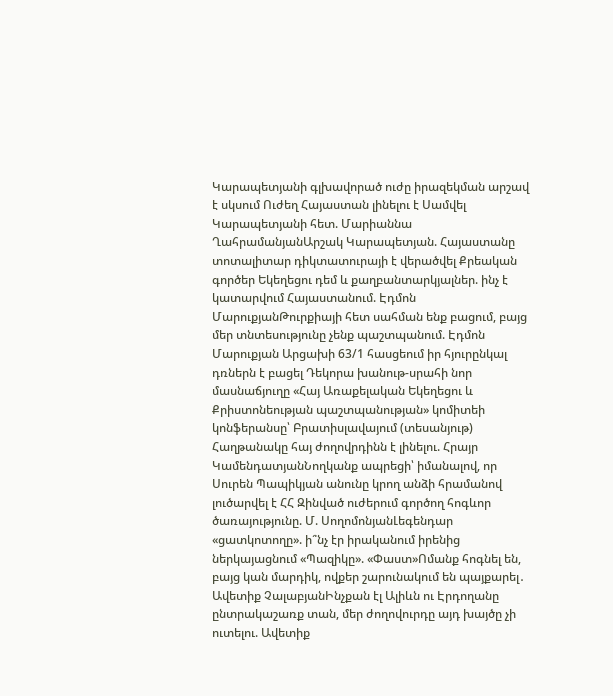Կարապետյանի գլխավորած ուժը իրազեկման արշավ է սկսում Ուժեղ Հայաստան լինելու է Սամվել Կարապետյանի հետ. Մարիաննա ՂահրամանյանԱրշակ Կարապետյան. Հայաստանը տոտալիտար դիկտատուրայի է վերածվել Քրեական գործեր Եկեղեցու դեմ և քաղբանտարկյալներ. ինչ է կատարվում Հայաստանում. Էդմոն ՄարուքյանԹուրքիայի հետ սահման ենք բացում, բայց մեր տնտեսությունը չենք պաշտպանում. Էդմոն Մարուքյան Արցախի 63/1 հասցեում իր հյուրընկալ դռներն է բացել Դեկորա խանութ-սրահի նոր մասնաճյուղը «Հայ Առաքելական Եկեղեցու և Քրիստոնեության պաշտպանության» կոմիտեի կոնֆերանսը՝ Բրատիսլավայում (տեսանյութ) Հաղթանակը հայ ժողովրդինն է լինելու. Հրայր ԿամենդատյանՆողկանք ապրեցի՝ իմանալով, որ Սուրեն Պապիկյան անունը կրող անձի հրամանով լուծարվել է ՀՀ Զինված ուժերում գործող հոգևոր ծառայությունը. Մ. ՍողոմոնյանԼեգենդար «ցատկոտողը». ի՞նչ էր իրականում իրենից ներկայացնում «Պազիկը». «Փաստ»Ոմանք հոգնել են, բայց կան մարդիկ, ովքեր շարունակում են պայքարել․ Ավետիք ՉալաբյանԻնչքան էլ Ալիևն ու Էրդողանը ընտրակաշառք տան, մեր ժողովուրդը այդ խայծը չի ուտելու. Ավետիք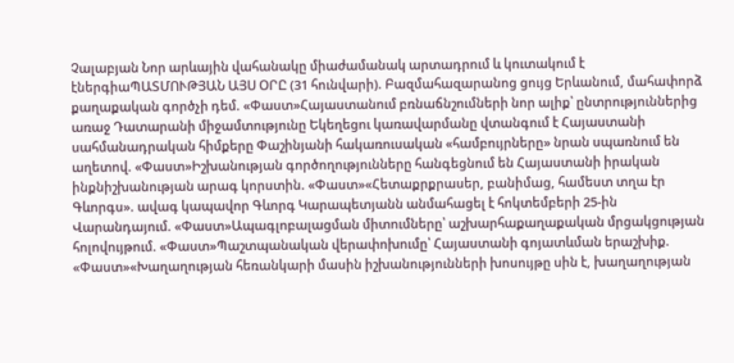Չալաբյան Նոր արևային վահանակը միաժամանակ արտադրում և կուտակում է էներգիաՊԱՏՄՈՒԹՅԱՆ ԱՅՍ ՕՐԸ (31 հունվարի). Բազմահազարանոց ցույց Երևանում, մահափորձ քաղաքական գործչի դեմ. «Փաստ»Հայաստանում բռնաճնշումների նոր ալիք՝ ընտրություններից առաջ Դատարանի միջամտությունը Եկեղեցու կառավարմանը վտանգում է Հայաստանի սահմանադրական հիմքերը Փաշինյանի հակառուսական «համբույրները» նրան սպառնում են աղետով. «Փաստ»Իշխանության գործողությունները հանգեցնում են Հայաստանի իրական ինքնիշխանության արագ կորստին. «Փաստ»«Հետաքրքրասեր, բանիմաց, համեստ տղա էր Գևորգս». ավագ կապավոր Գևորգ Կարապետյանն անմահացել է հոկտեմբերի 25-ին Վարանդայում. «Փաստ»Ապագլոբալացման միտումները՝ աշխարհաքաղաքական մրցակցության հոլովույթում. «Փաստ»Պաշտպանական վերափոխումը՝ Հայաստանի գոյատևման երաշխիք. «Փաստ»«Խաղաղության հեռանկարի մասին իշխանությունների խոսույթը սին է, խաղաղության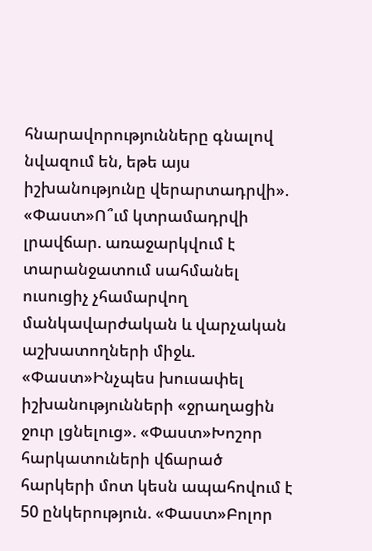հնարավորությունները գնալով նվազում են, եթե այս իշխանությունը վերարտադրվի». «Փաստ»Ո՞ւմ կտրամադրվի լրավճար. առաջարկվում է տարանջատում սահմանել ուսուցիչ չհամարվող մանկավարժական և վարչական աշխատողների միջև. «Փաստ»Ինչպես խուսափել իշխանությունների «ջրաղացին ջուր լցնելուց». «Փաստ»Խոշոր հարկատուների վճարած հարկերի մոտ կեսն ապահովում է 50 ընկերություն. «Փաստ»Բոլոր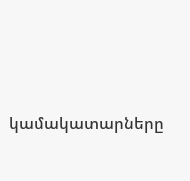կամակատարները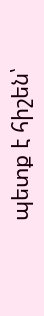պետք է հիշեն՝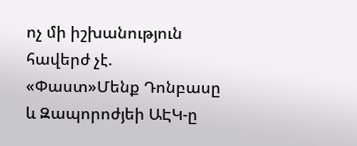ոչ մի իշխանություն հավերժ չէ. «Փաստ»Մենք Դոնբասը և Զապորոժյեի ԱԷԿ-ը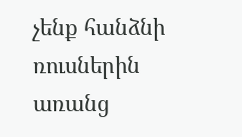չենք հանձնի ռուսներին առանց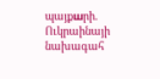պայքшրի. Ուկրաինայի նախագահ